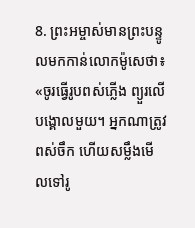8. ព្រះអម្ចាស់មានព្រះបន្ទូលមកកាន់លោកម៉ូសេថា៖ «ចូរធ្វើរូបពស់ភ្លើង ព្យួរលើបង្គោលមួយ។ អ្នកណាត្រូវពស់ចឹក ហើយសម្លឹងមើលទៅរូ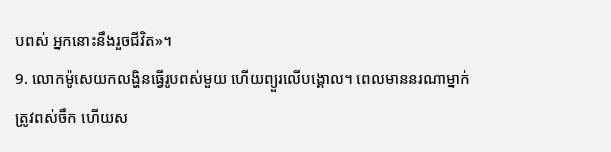បពស់ អ្នកនោះនឹងរួចជីវិត»។
9. លោកម៉ូសេយកលង្ហិនធ្វើរូបពស់មួយ ហើយព្យួរលើបង្គោល។ ពេលមាននរណាម្នាក់ត្រូវពស់ចឹក ហើយស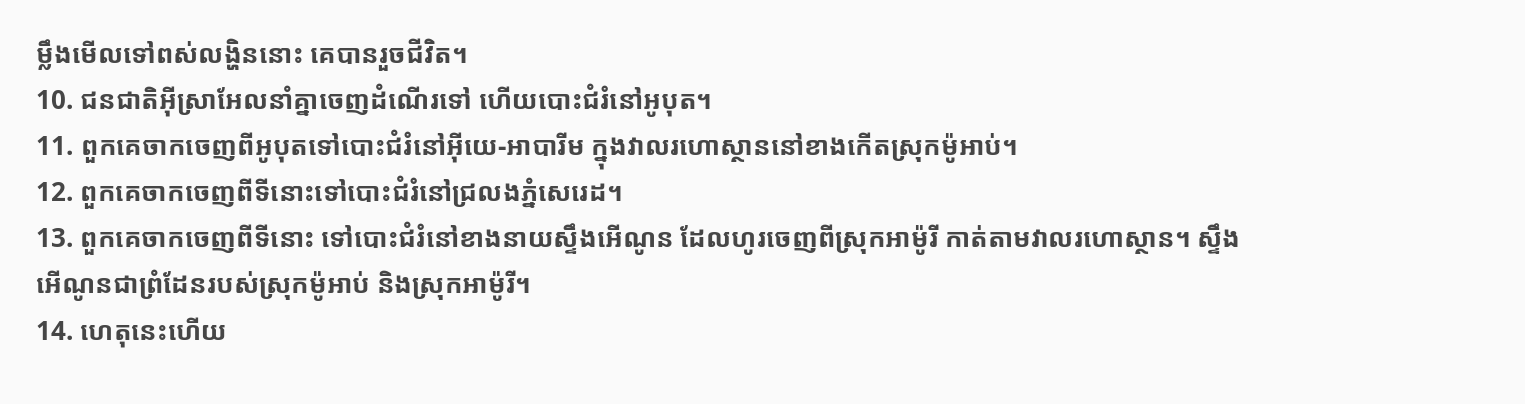ម្លឹងមើលទៅពស់លង្ហិននោះ គេបានរួចជីវិត។
10. ជនជាតិអ៊ីស្រាអែលនាំគ្នាចេញដំណើរទៅ ហើយបោះជំរំនៅអូបុត។
11. ពួកគេចាកចេញពីអូបុតទៅបោះជំរំនៅអ៊ីយេ-អាបារីម ក្នុងវាលរហោស្ថាននៅខាងកើតស្រុកម៉ូអាប់។
12. ពួកគេចាកចេញពីទីនោះទៅបោះជំរំនៅជ្រលងភ្នំសេរេដ។
13. ពួកគេចាកចេញពីទីនោះ ទៅបោះជំរំនៅខាងនាយស្ទឹងអើណូន ដែលហូរចេញពីស្រុកអាម៉ូរី កាត់តាមវាលរហោស្ថាន។ ស្ទឹងអើណូនជាព្រំដែនរបស់ស្រុកម៉ូអាប់ និងស្រុកអាម៉ូរី។
14. ហេតុនេះហើយ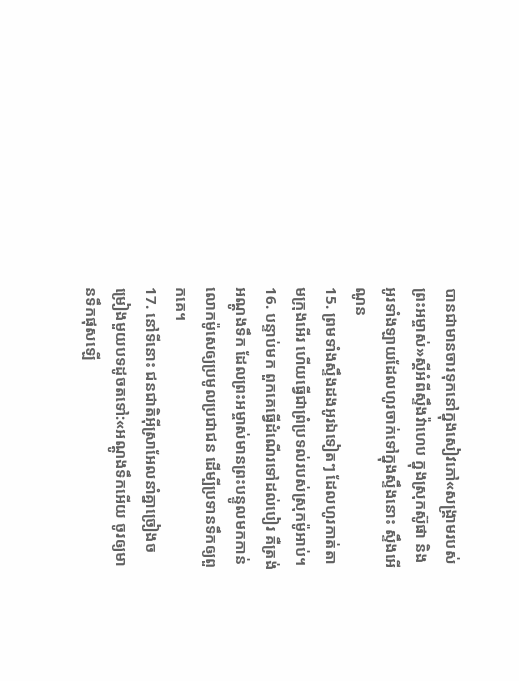បានជាមានចារទុកនៅក្នុងសៀវភៅ«សង្គ្រាមរបស់ព្រះអម្ចាស់»ស្ដីអំពីស្ទឹងវ៉ាហេប ក្នុងស្រុកស៊ូផា និងអូរទាំងឡាយដែលហូរចាក់ទៅក្នុងស្ទឹងនោះ ស្ទឹងអើណូន
15. ព្រមទាំងស្ទឹងដងអូរឯទៀតៗ ដែលហូរកាត់តាមក្រុងអើរ ហើយធ្វើជាព្រំប្រទល់របស់ស្រុកម៉ូអាប់។
16. បន្ទាប់មក ពួកគេធ្វើដំណើរទៅដល់បៀរ គឺត្រង់អណ្ដូងទឹក ដែលព្រះអម្ចាស់មានព្រះបន្ទូលមកកាន់លោកម៉ូសេឲ្យប្រមូលប្រជាជន ដើម្បីប្រទានទឹកឲ្យពួកគេ។
17. នៅទីនោះ ជនជាតិអ៊ីស្រាអែលនាំគ្នាច្រៀងចម្រៀងមួយបទដូចតទៅ:«អណ្ដូងទឹកអើយ ចូរឲ្យមានទឹកផុសឡើ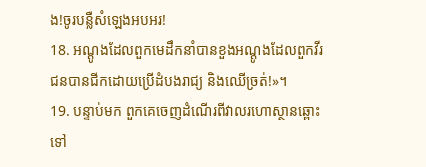ង!ចូរបន្លឺសំឡេងអបអរ!
18. អណ្ដូងដែលពួកមេដឹកនាំបានខួងអណ្ដូងដែលពួកវីរជនបានជីកដោយប្រើដំបងរាជ្យ និងឈើច្រត់!»។
19. បន្ទាប់មក ពួកគេចេញដំណើរពីវាលរហោស្ថានឆ្ពោះទៅ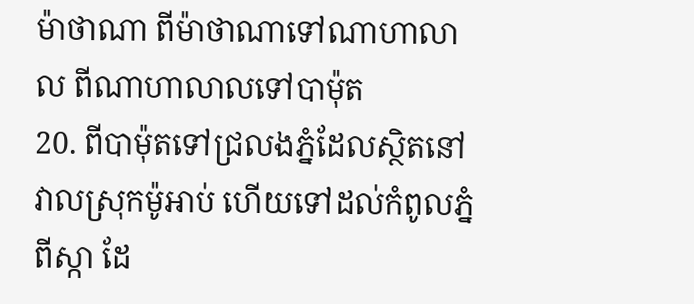ម៉ាថាណា ពីម៉ាថាណាទៅណាហាលាល ពីណាហាលាលទៅបាម៉ុត
20. ពីបាម៉ុតទៅជ្រលងភ្នំដែលស្ថិតនៅវាលស្រុកម៉ូអាប់ ហើយទៅដល់កំពូលភ្នំពីស្កា ដែ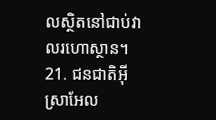លស្ថិតនៅជាប់វាលរហោស្ថាន។
21. ជនជាតិអ៊ីស្រាអែល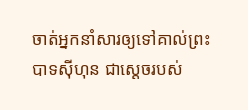ចាត់អ្នកនាំសារឲ្យទៅគាល់ព្រះបាទស៊ីហុន ជាស្ដេចរបស់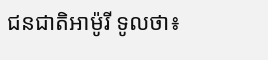ជនជាតិអាម៉ូរី ទូលថា៖